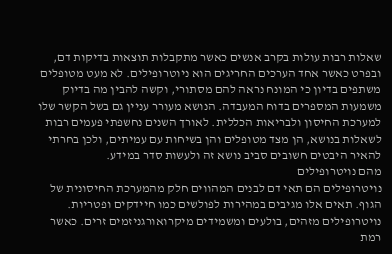שאלות רבות עולות בקרב אנשים כאשר מתקבלות תוצאות בדיקות דם, ובפרט כאשר אחד הערכים החריגים הוא ניוטרופילים. לא מעט מטופלים משתפים בדיון כי המונח נראה להם מסתורי, וקשה להבין מה בדיוק משמעות המספרים בדוח המעבדה. הנושא מעורר עניין גם בשל הקשר שלו למערכת החיסון ולבריאות הכללית. לאורך השנים נחשפתי פעמים רבות לשאלות בנושא, הן מצד מטופלים והן בשיחות עם עמיתים, ולכן בחרתי להאיר היבטים חשובים סביב נושא זה ולעשות סדר במידע.
מהם נויטרופילים
נויטרופילים הם תאי דם לבנים המהווים חלק מהמערכת החיסונית של הגוף. תאים אלו מגיבים במהירות לפולשים כמו חיידקים ופטריות. נויטרופילים מזהים, בולעים ומשמידים מיקרואורגניזמים זרים. כאשר רמת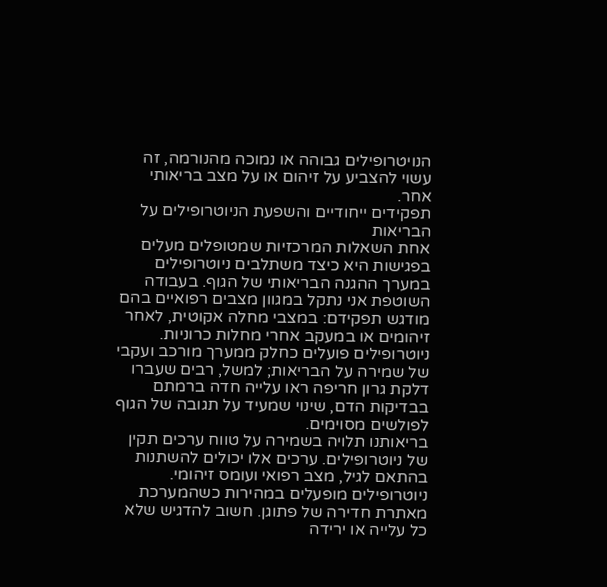הנויטרופילים גבוהה או נמוכה מהנורמה, זה עשוי להצביע על זיהום או על מצב בריאותי אחר.
תפקידים ייחודיים והשפעת הניוטרופילים על הבריאות
אחת השאלות המרכזיות שמטופלים מעלים בפגישות היא כיצד משתלבים ניוטרופילים במערך ההגנה הבריאותי של הגוף. בעבודה השוטפת אני נתקל במגוון מצבים רפואיים בהם מודגש תפקידם: במצבי מחלה אקוטית, לאחר זיהומים או במעקב אחרי מחלות כרוניות. ניוטרופילים פועלים כחלק ממערך מורכב ועקבי של שמירה על הבריאות; למשל, רבים שעברו דלקת גרון חריפה ראו עלייה חדה ברמתם בבדיקות הדם, שינוי שמעיד על תגובה של הגוף לפולשים מסוימים.
בריאותנו תלויה בשמירה על טווח ערכים תקין של ניוטרופילים. ערכים אלו יכולים להשתנות בהתאם לגיל, מצב רפואי ועומס זיהומי. ניוטרופילים מופעלים במהירות כשהמערכת מאתרת חדירה של פתוגן. חשוב להדגיש שלא כל עלייה או ירידה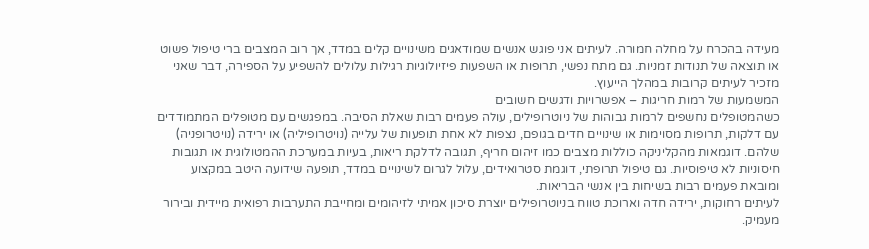מעידה בהכרח על מחלה חמורה. לעיתים אני פוגש אנשים שמודאגים משינויים קלים במדד, אך רוב המצבים ברי טיפול פשוט או תוצאה של תנודות זמניות. גם מתח נפשי, תרופות או השפעות פיזיולוגיות רגילות עלולים להשפיע על הספירה, דבר שאני מזכיר לעיתים קרובות במהלך הייעוץ.
המשמעות של רמות חריגות – אפשרויות ודגשים חשובים
כשהמטופלים נחשפים לרמות גבוהות של ניוטרופילים, עולה פעמים רבות שאלת הסיבה. במפגשים עם מטופלים המתמודדים עם דלקות, תרופות מסוימות או שינויים חדים בגופם, נצפות לא אחת תופעות של עלייה (נויטרופיליה) או ירידה (נויטרופניה) שלהם. דוגמאות מהקליניקה כוללות מצבים כמו זיהום חריף, תגובה לדלקת ריאות, בעיות במערכת ההמטולוגית או תגובות חיסוניות לא טיפוסיות. גם טיפול תרופתי, דוגמת סטרואידים, עלול לגרום לשינויים במדד, תופעה שידועה היטב במקצוע ומובאת פעמים רבות בשיחות בין אנשי הבריאות.
לעיתים רחוקות, ירידה חדה וארוכת טווח בניוטרופילים יוצרת סיכון אמיתי לזיהומים ומחייבת התערבות רפואית מיידית ובירור מעמיק.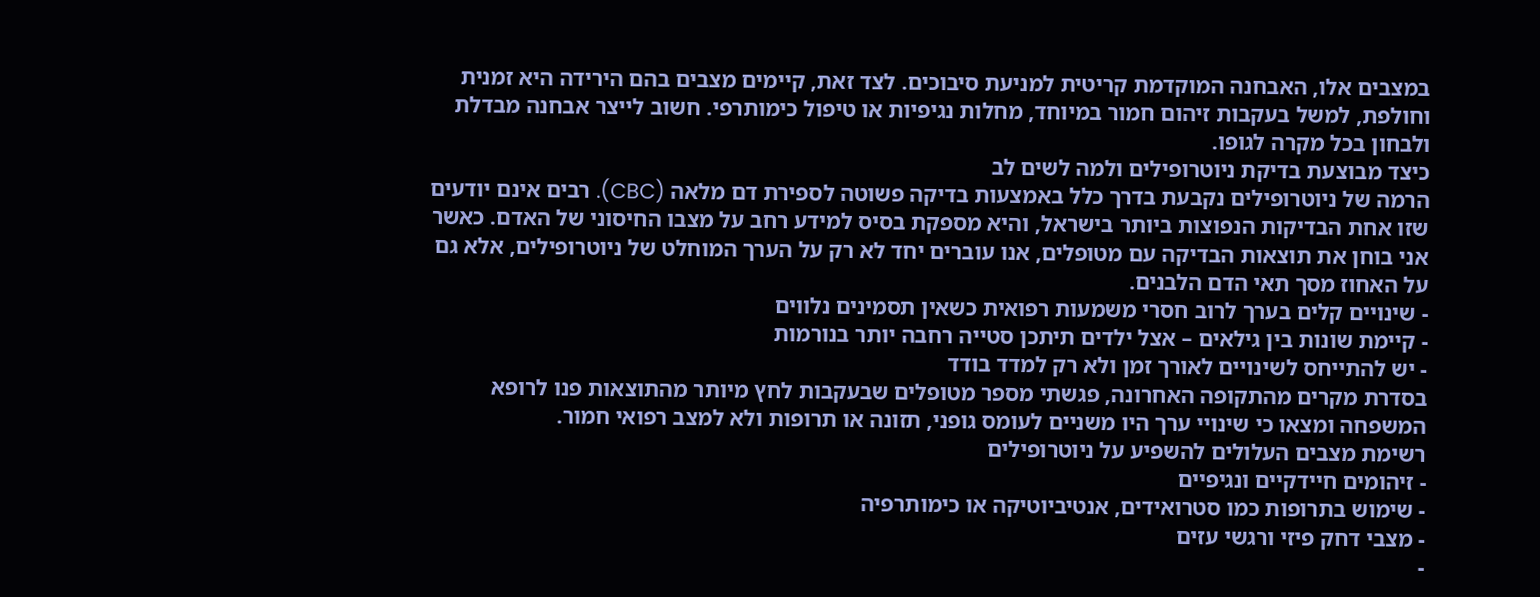במצבים אלו, האבחנה המוקדמת קריטית למניעת סיבוכים. לצד זאת, קיימים מצבים בהם הירידה היא זמנית וחולפת, למשל בעקבות זיהום חמור במיוחד, מחלות נגיפיות או טיפול כימותרפי. חשוב לייצר אבחנה מבדלת ולבחון בכל מקרה לגופו.
כיצד מבוצעת בדיקת ניוטרופילים ולמה לשים לב
הרמה של ניוטרופילים נקבעת בדרך כלל באמצעות בדיקה פשוטה לספירת דם מלאה (CBC). רבים אינם יודעים שזו אחת הבדיקות הנפוצות ביותר בישראל, והיא מספקת בסיס למידע רחב על מצבו החיסוני של האדם. כאשר אני בוחן את תוצאות הבדיקה עם מטופלים, אנו עוברים יחד לא רק על הערך המוחלט של ניוטרופילים, אלא גם על האחוז מסך תאי הדם הלבנים.
- שינויים קלים בערך לרוב חסרי משמעות רפואית כשאין תסמינים נלווים
- קיימת שונות בין גילאים – אצל ילדים תיתכן סטייה רחבה יותר בנורמות
- יש להתייחס לשינויים לאורך זמן ולא רק למדד בודד
בסדרת מקרים מהתקופה האחרונה, פגשתי מספר מטופלים שבעקבות לחץ מיותר מהתוצאות פנו לרופא המשפחה ומצאו כי שינויי ערך היו משניים לעומס גופני, תזונה או תרופות ולא למצב רפואי חמור.
רשימת מצבים העלולים להשפיע על ניוטרופילים
- זיהומים חיידקיים ונגיפיים
- שימוש בתרופות כמו סטרואידים, אנטיביוטיקה או כימותרפיה
- מצבי דחק פיזי ורגשי עזים
-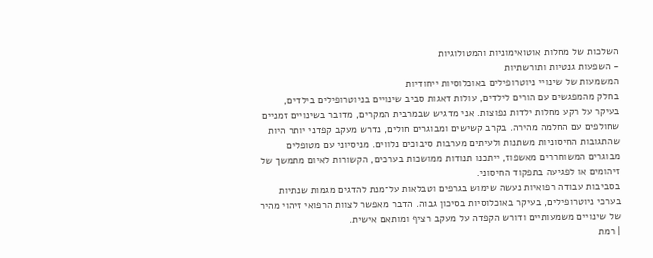השלכות של מחלות אוטואימוניות והמטולוגיות
- השפעות גנטיות ותורשתיות
המשמעות של שינויי ניוטרופילים באוכלוסיות ייחודיות
בחלק מהמפגשים עם הורים לילדים, עולות דאגות סביב שינויים בניוטרופילים בילדים, בעיקר על רקע מחלות ילדות נפוצות. אני מדגיש שבמרבית המקרים, מדובר בשינויים זמניים שחולפים עם החלמה מהירה. בקרב קשישים ומבוגרים חולים, נדרש מעקב קפדני יותר היות שהתגובות החיסוניות משתנות ולעיתים מערבות סיבוכים נלווים. מניסיוני עם מטופלים מבוגרים המשוחררים מאשפוז, ייתכנו תנודות ממושכות בערכים, הקשורות לאיום מתמשך של זיהומים או לפגיעה בתפקוד החיסוני.
בסביבות עבודה רפואיות נעשה שימוש בגרפים וטבלאות על־מנת להדגים מגמות שנתיות בערכי ניוטרופילים, בעיקר באוכלוסיות בסיכון גבוה. הדבר מאפשר לצוות הרפואי זיהוי מהיר של שינויים משמעותיים ודורש הקפדה על מעקב רציף ומותאם אישית.
| רמת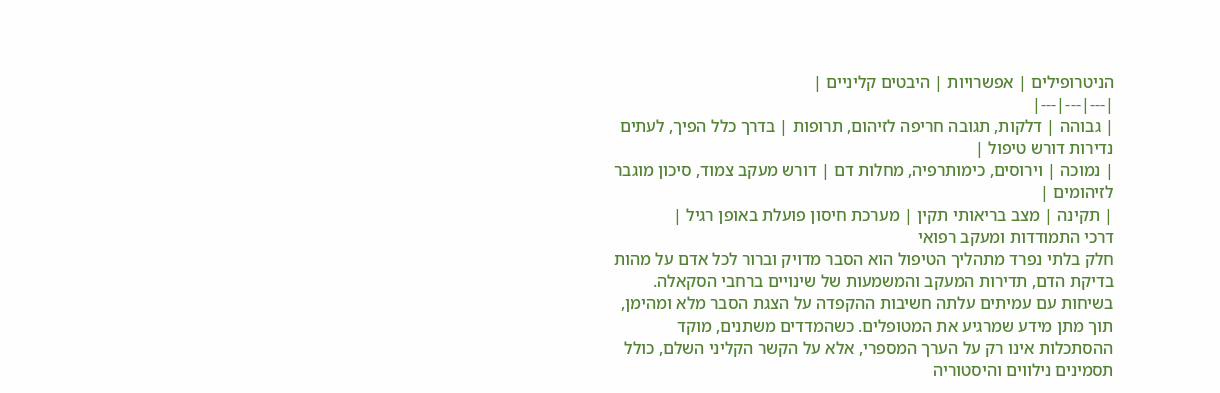הניטרופילים | אפשרויות | היבטים קליניים |
|---|---|---|
| גבוהה | דלקות, תגובה חריפה לזיהום, תרופות | בדרך כלל הפיך, לעתים נדירות דורש טיפול |
| נמוכה | וירוסים, כימותרפיה, מחלות דם | דורש מעקב צמוד, סיכון מוגבר לזיהומים |
| תקינה | מצב בריאותי תקין | מערכת חיסון פועלת באופן רגיל |
דרכי התמודדות ומעקב רפואי
חלק בלתי נפרד מתהליך הטיפול הוא הסבר מדויק וברור לכל אדם על מהות בדיקת הדם, תדירות המעקב והמשמעות של שינויים ברחבי הסקאלה. בשיחות עם עמיתים עלתה חשיבות ההקפדה על הצגת הסבר מלא ומהימן, תוך מתן מידע שמרגיע את המטופלים. כשהמדדים משתנים, מוקד ההסתכלות אינו רק על הערך המספרי, אלא על הקשר הקליני השלם, כולל תסמינים נילווים והיסטוריה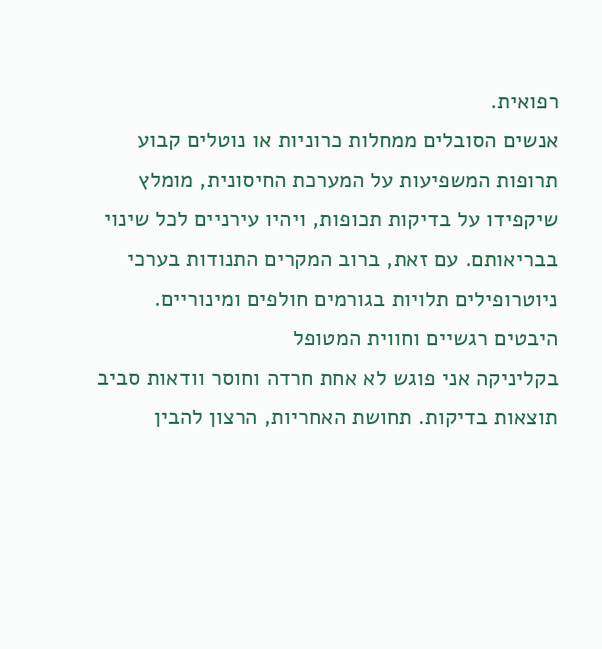רפואית.
אנשים הסובלים ממחלות כרוניות או נוטלים קבוע תרופות המשפיעות על המערכת החיסונית, מומלץ שיקפידו על בדיקות תכופות, ויהיו עירניים לכל שינוי בבריאותם. עם זאת, ברוב המקרים התנודות בערכי ניוטרופילים תלויות בגורמים חולפים ומינוריים.
היבטים רגשיים וחווית המטופל
בקליניקה אני פוגש לא אחת חרדה וחוסר וודאות סביב תוצאות בדיקות. תחושת האחריות, הרצון להבין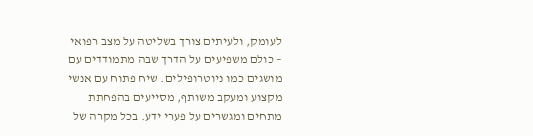לעומק, ולעיתים צורך בשליטה על מצב רפואי – כולם משפיעים על הדרך שבה מתמודדים עם מושגים כמו ניוטרופילים. שיח פתוח עם אנשי מקצוע ומעקב משותף, מסייעים בהפחתת מתחים ומגשרים על פערי ידע. בכל מקרה של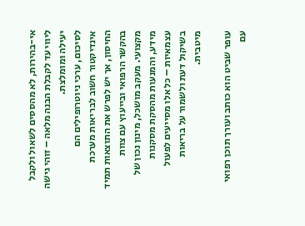אי-בהירות, לא מהססים לשאול ולקבל ליווי עד לקבלת הבנה מלאה – זוהי גישה יעילה ומומלצת.
לסיכום, ערכי ניוטרופילים הם אינדיקטור חשוב לבריאות מערכת החיסון, אך יש לפרש את התוצאות תמיד בהקשר הרפואי ובייעוץ עם צוות מקצועי. מעקב מושכל, מינון נכון של מידע, והמנעות מהסקת מסקנות עצמאיות – כל אלו מסייעים לפעול בשיקול דעת ולשמור על בריאות מיטבית.

עופר שביט הוא כותב ועורך תוכן רפואי עם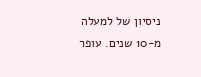ניסיון של למעלה מ-10 שנים. עופר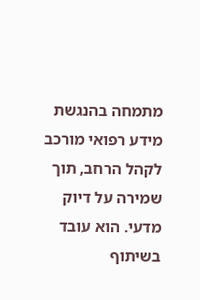מתמחה בהנגשת מידע רפואי מורכב לקהל הרחב, תוך שמירה על דיוק מדעי. הוא עובד בשיתוף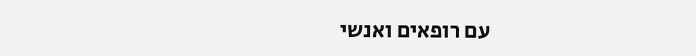עם רופאים ואנשי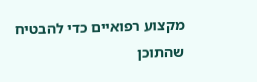מקצוע רפואיים כדי להבטיח שהתוכן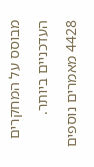מבוסס על המחקרים העדכניים ביותר.
4428 מאמרים נוספים